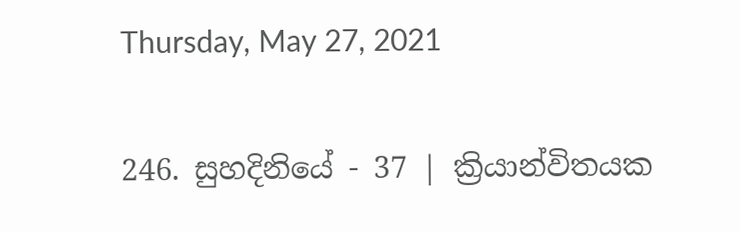Thursday, May 27, 2021

246. සුහදිනියේ - 37 | ක්‍රියාන්විතයක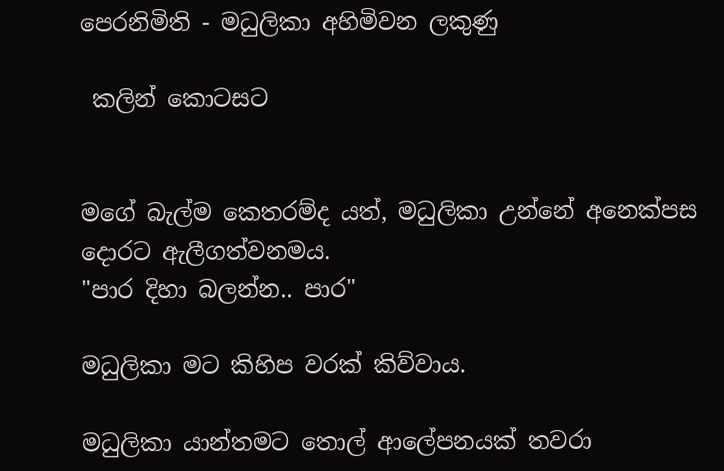පෙරනිමිති - මධුලිකා අහිමිවන ලකුණු

 කලින් කොටසට


මගේ බැල්ම කෙතරම්ද යත්, මධුලිකා උන්නේ අනෙක්පස දොරට ඇලීගත්වනමය.
"පාර දිහා බලන්න.. පාර"

මධුලිකා මට කිහිප වරක් කිව්වාය.

මධුලිකා යාන්තමට තොල් ආලේපනයක් තවරා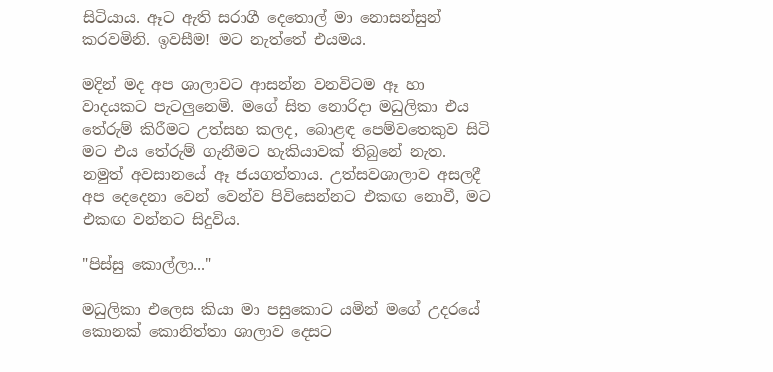සිටියාය. ඈට ඇති සරාගී දෙතොල් මා නොසන්සුන් කරවමිනි. ඉවසීම! මට නැත්තේ එයමය.

මදින් මද අප ශාලාවට ආසන්න වනවිටම ඈ හා වාදයකට පැටලුනෙමි. මගේ සිත නොරිදා මධුලිකා එය තේරුම් කිරීමට උත්සහ කලද, බොළඳ පෙම්වතෙකුව සිටි මට එය තේරුම් ගැනීමට හැකියාවක් තිබුනේ නැත. නමුත් අවසානයේ ඈ ජයගත්තාය. උත්සවශාලාව අසලදී අප දෙදෙනා වෙන් වෙන්ව පිවිසෙන්නට එකඟ නොවී, මට එකඟ වන්නට සිදුවිය.

"පිස්සු කොල්ලා..."

මධුලිකා එලෙස කියා මා පසුකොට යමින් මගේ උදරයේ කොනක් කොනිත්තා ශාලාව දෙසට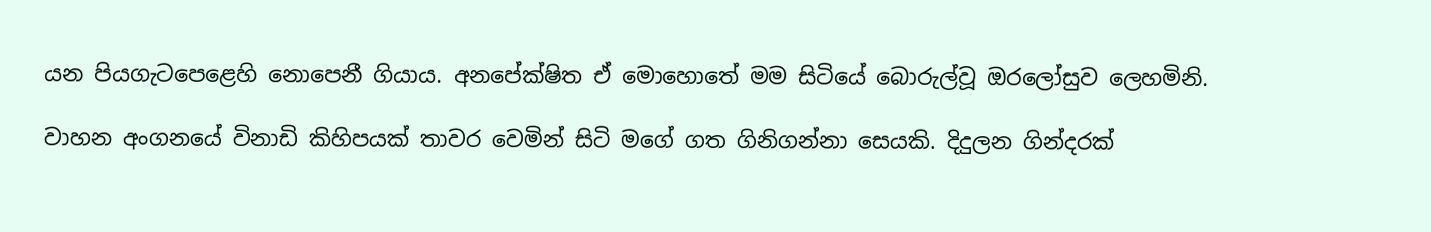යන පියගැටපෙළෙහි නොපෙනී ගියාය. අනපේක්ෂිත ඒ මොහොතේ මම සිටියේ බොරුල්වූ ඔරලෝසුව ලෙහමිනි.

වාහන අංගනයේ විනාඩි කිහිපයක් තාවර වෙමින් සිටි මගේ ගත ගිනිගන්නා සෙයකි. දිදුලන ගින්දරක්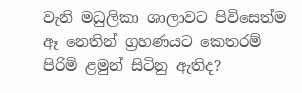වැනි මධුලිකා ශාලාවට පිවිසෙත්ම ඈ නෙතින් ග්‍රහණයට කෙතරම් පිරිමි ළමුන් සිටිනු ඇතිද?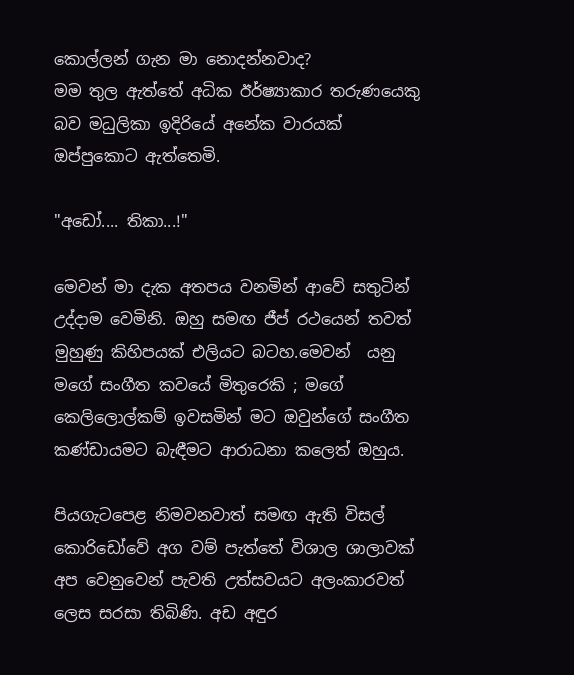කොල්ලන් ගැන මා නොදන්නවාද?
මම තුල ඇත්තේ අධික ඊර්ෂ්‍යාකාර තරුණයෙකු බව මධුලිකා ඉදිරියේ අනේක වාරයක් ඔප්පුකොට ඇත්තෙමි.

"අඩෝ.... තිකා...!"

මෙවන් මා දැක අතපය වනමින් ආවේ සතුටින් උද්දාම වෙමිනි. ඔහු සමඟ ජීප් රථයෙන් තවත් මුහුණු කිහිපයක් එලියට බටහ.මෙවන්  යනු මගේ සංගීත කවයේ මිතුරෙකි ; මගේ කෙලිලොල්කම් ඉවසමින් මට ඔවුන්ගේ සංගීත කණ්ඩායමට බැඳීමට ආරාධනා කලෙත් ඔහුය.

පියගැටපෙළ නිමවනවාත් සමඟ ඇති විසල් කොරිඩෝවේ අග වම් පැත්තේ විශාල ශාලාවක් අප වෙනුවෙන් පැවති උත්සවයට අලංකාරවත් ලෙස සරසා තිබිණි. අඩ අඳුර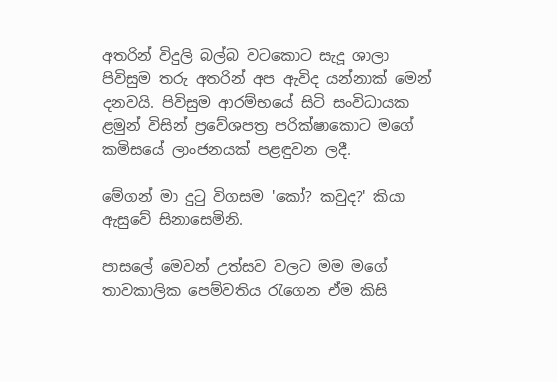අතරින් විදුලි බල්බ වටකොට සැදූ ශාලා පිවිසුම තරු අතරින් අප ඇවිද යන්නාක් මෙන් දනවයි. පිවිසුම ආරම්භයේ සිටි සංවිධායක ළමුන් විසින් ප්‍රවේශපත්‍ර පරික්ෂාකොට මගේ කමිසයේ ලාංජනයක් පළඳුවන ලදී.

මේගන් මා දුටු විගසම 'කෝ? කවුද?' කියා ඇසුවේ සිනාසෙමිනි.

පාසලේ මෙවන් උත්සව වලට මම මගේ තාවකාලික පෙම්වතිය රැගෙන ඒම කිසි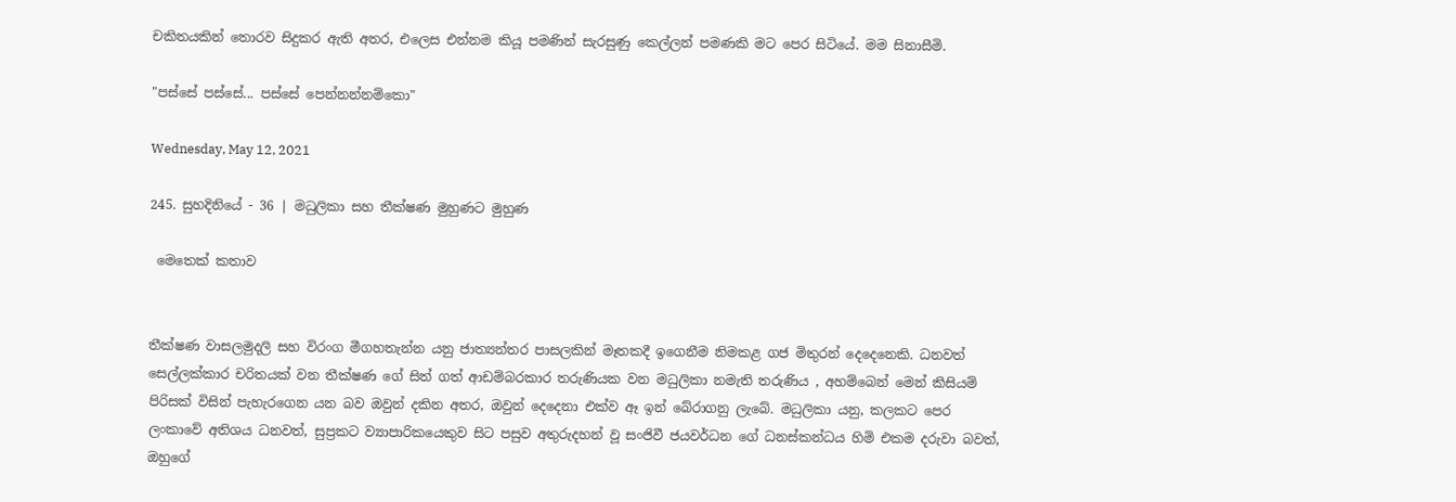චකිතයකින් තොරව සිදුකර ඇති අතර, එලෙස එන්නම කියූ පමණින් සැරසුණු කෙල්ලන් පමණකි මට පෙර සිටියේ. මම සිනාසීමි.

"පස්සේ පස්සේ... පස්සේ පෙන්නන්නම්කො"

Wednesday, May 12, 2021

245. සුහදිනියේ - 36 | මධුලිකා සහ තීක්ෂණ මුහුණට මුහුණ

 මෙතෙක් කතාව


තීක්ෂණ වාසලමුදලි සහ විරංග මීගහතැන්න යනු ජාත්‍යන්තර පාසලකින් මෑතකදී ඉගෙනීම නිමකළ ගජ මිතුරන් දෙදෙනෙකි. ධනවත් සෙල්ලක්කාර චරිතයක් වන තීක්ෂණ ගේ සිත් ගත් ආඩම්බරකාර තරුණියක වන මධුලිකා නමැති තරුණිය , අහම්බෙන් මෙන් කිසියම් පිරිසක් විසින් පැහැරගෙන යන බව ඔවුන් දකින අතර, ඔවුන් දෙදෙනා එක්ව ඈ ඉන් බේරාගනු ලැබේ. මධුලිකා යනු, කලකට පෙර ලංකාවේ අතිශය ධනවත්, සුප්‍රකට ව්‍යාපාරිකයෙකුව සිට පසුව අතුරුදහන් වූ සංජිවී ජයවර්ධන ගේ ධනස්කන්ධය හිමි එකම දරුවා බවත්, ඔහුගේ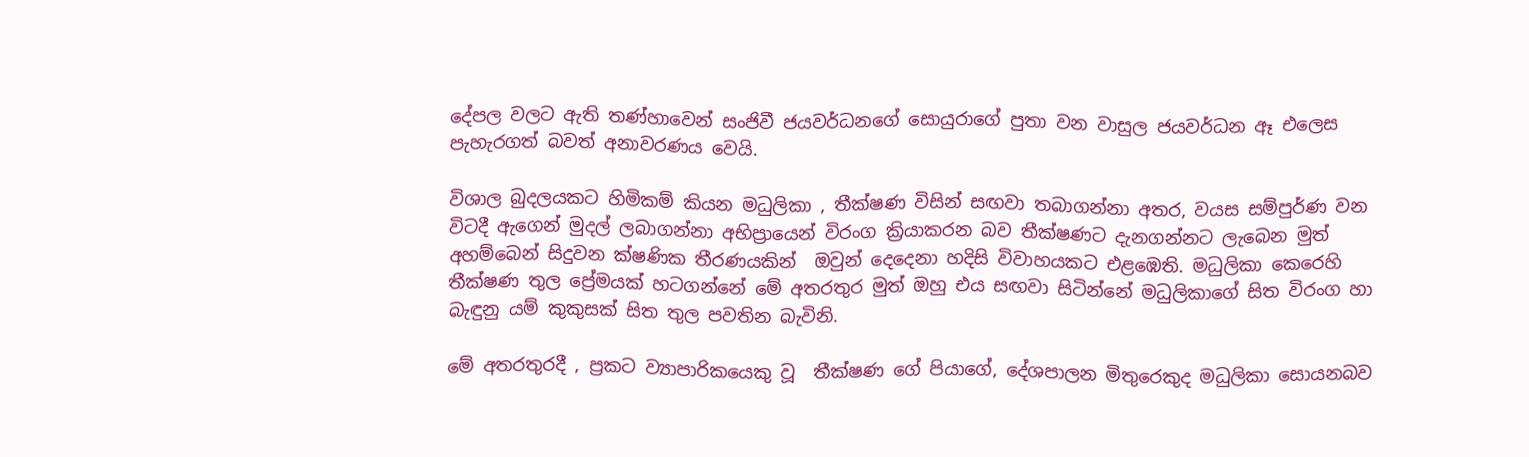දේපල වලට ඇති තණ්හාවෙන් සංජිවී ජයවර්ධනගේ සොයුරාගේ පුතා වන වාසුල ජයවර්ධන ඈ එලෙස පැහැරගත් බවත් අනාවරණය වෙයි.

විශාල බුදලයකට හිමිකම් කියන මධුලිකා , තීක්ෂණ විසින් සඟවා තබාගන්නා අතර, වයස සම්පුර්ණ වන විටදී ඇගෙන් මුදල් ලබාගන්නා අභිප්‍රායෙන් විරංග ක්‍රියාකරන බව තීක්ෂණට දැනගන්නට ලැබෙන මුත් අහම්බෙන් සිදුවන ක්ෂණික තීරණයකින්  ඔවුන් දෙදෙනා හදිසි විවාහයකට එළඹෙති. මධුලිකා කෙරෙහි තීක්ෂණ තුල ප්‍රේමයක් හටගන්නේ මේ අතරතුර මුත් ඔහු එය සඟවා සිටින්නේ මධුලිකාගේ සිත විරංග හා බැඳුනු යම් කුකුසක් සිත තුල පවතින බැවිනි.

මේ අතරතුරදී , ප්‍රකට ව්‍යාපාරිකයෙකු වූ  තීක්ෂණ ගේ පියාගේ, දේශපාලන මිතුරෙකුද මධුලිකා සොයනබව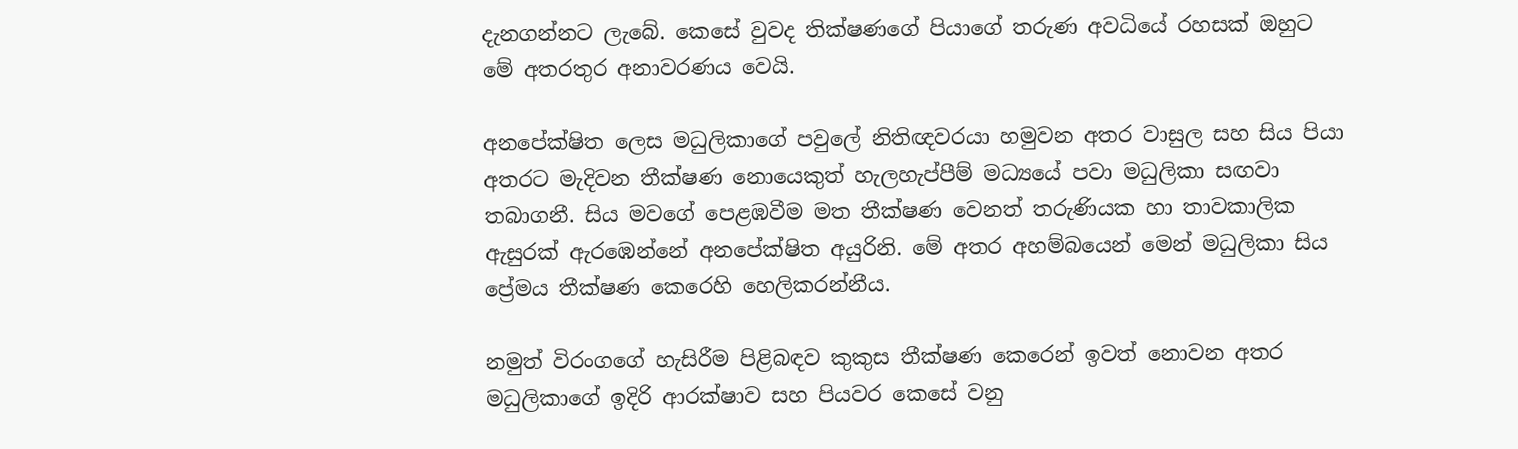දැනගන්නට ලැබේ. කෙසේ වුවද තික්ෂණගේ පියාගේ තරුණ අවධියේ රහසක් ඔහුට මේ අතරතුර අනාවරණය වෙයි.

අනපේක්ෂිත ලෙස මධුලිකාගේ පවුලේ නිතිඥවරයා හමුවන අතර වාසුල සහ සිය පියා අතරට මැදිවන තීක්ෂණ නොයෙකුත් හැලහැප්පීම් මධ්‍යයේ පවා මධුලිකා සඟවා තබාගනී. සිය මවගේ පෙළඹවීම මත තීක්ෂණ වෙනත් තරුණියක හා තාවකාලික ඇසුරක් ඇරඹෙන්නේ අනපේක්ෂිත අයුරිනි. මේ අතර අහම්බයෙන් මෙන් මධුලිකා සිය ප්‍රේමය තීක්ෂණ කෙරෙහි හෙලිකරන්නීය.

නමුත් විරංගගේ හැසිරීම පිළිබඳව කුකුස තීක්ෂණ කෙරෙන් ඉවත් නොවන අතර මධුලිකාගේ ඉදිරි ආරක්ෂාව සහ පියවර කෙසේ වනු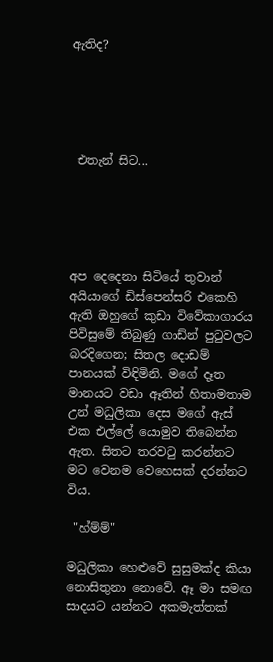ඇතිද?





 එතැන් සිට...





අප දෙදෙනා සිටියේ තුවාන් අයියාගේ ඩිස්පෙන්සරි එකෙහි ඇති ඔහුගේ කුඩා විවේකාගාරය පිවිසුමේ තිබුණු ගාඩ්න් පුටුවලට බරදිගෙන; සිතල දොඩම් පානයක් විඳිමිනි. මගේ දෑත මානයට වඩා ඈතින් හිතාමතාම උන් මධුලිකා දෙස මගේ ඇස් එක එල්ලේ යොමුව තිබෙන්න ඇත. සිතට තරවටු කරන්නට මට වෙනම වෙහෙසක් දරන්නට විය.

 "හ්ම්ම්"

මධුලිකා හෙළුවේ සුසුමක්ද කියා නොසිතුනා නොවේ. ඈ මා සමඟ සාදයට යන්නට අකමැත්තක්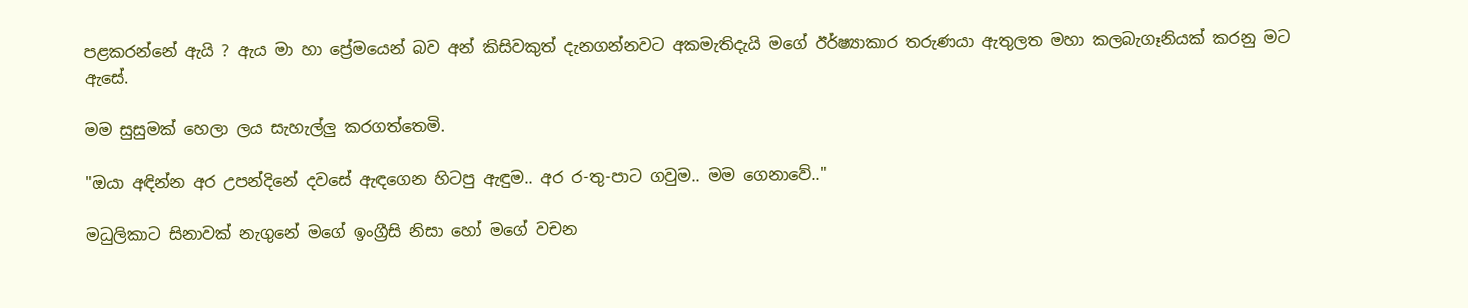පළකරන්නේ ඇයි ? ඇය මා හා ප්‍රේමයෙන් බව අන් කිසිවකුත් දැනගන්නවට අකමැතිදැයි මගේ ඊර්ෂ්‍යාකාර තරුණයා ඇතුලත මහා කලබැගෑනියක් කරනු මට ඇසේ.

මම සුසුමක් හෙලා ලය සැහැල්ලු කරගත්තෙමි.

"ඔයා අඳින්න අර උපන්දිනේ දවසේ ඇඳගෙන හිටපු ඇඳුම.. අර ර-තු-පාට ගවුම.. මම ගෙනාවේ.."

මධුලිකාට සිනාවක් නැගුනේ මගේ ඉංග්‍රීසි නිසා හෝ මගේ වචන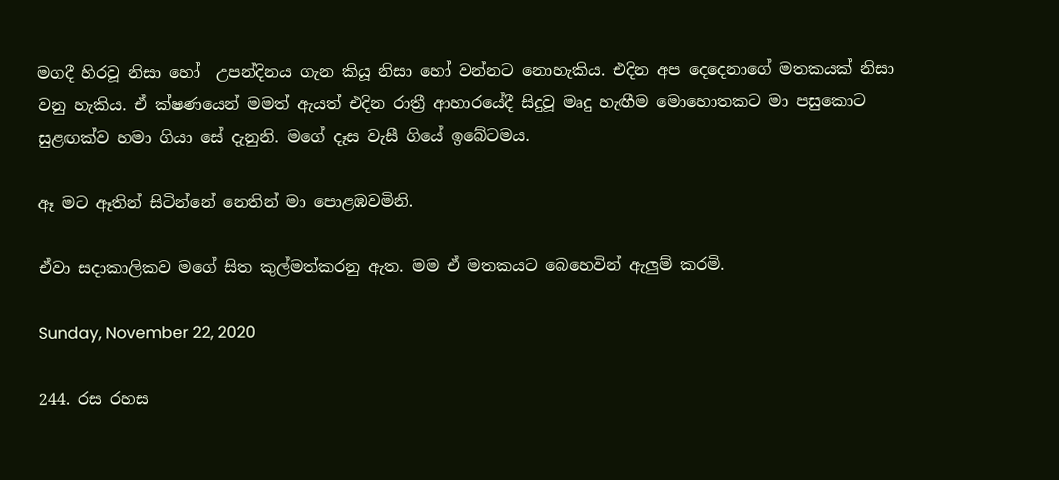මගදී හිරවූ නිසා හෝ  උපන්දිනය ගැන කියූ නිසා හෝ වන්නට නොහැකිය. එදින අප දෙදෙනාගේ මතකයක් නිසා වනු හැකිය. ඒ ක්ෂණයෙන් මමත් ඇයත් එදින රාත්‍රී ආහාරයේදී සිදුවූ මෘදු හැඟීම මොහොතකට මා පසුකොට සුළඟක්ව හමා ගියා සේ දැනුනි. මගේ දෑස වැසී ගියේ ඉබේටමය.

ඈ මට ඈතින් සිටින්නේ නෙතින් මා පොළඹවමිනි.

ඒවා සදාකාලිකව මගේ සිත කුල්මත්කරනු ඇත. මම ඒ මතකයට බෙහෙවින් ඇලුම් කරමි.

Sunday, November 22, 2020

244. රස රහස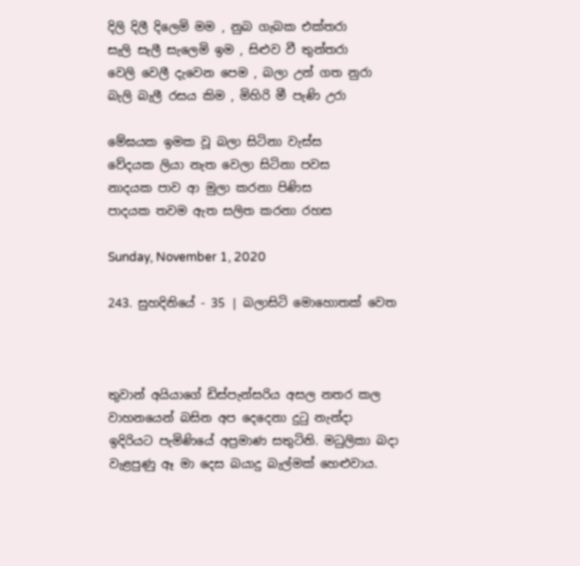දිලි දිලී දිලෙමි මම , නුබ ගැබක එක්තරා
සැලි සැලී සැලෙමි ඉම , සිළුව වී තුන්තරා
වෙලි වෙලී දැවෙන පෙම , බලා උන් ගත නුරා
බැලි බැලී රසය කිම , මිහිරි මී පැණි උරා

මේඝයක ඉමක වූ බලා සිටිනා වැස්ස
වේදයක ලියා නැත වෙලා සිටිනා පවස
නාදයක පාව ආ මුලා කරනා පිණිස
පාදයක තවම ඇත සලිත කරනා රහස

Sunday, November 1, 2020

243. සුහදිනියේ - 35 | බලාසිටි මොහොතක් වෙත



තුවාන් අයියාගේ ඩිස්පැන්සරිය අසල නතර කල වාහනයෙන් බසින අප දෙදෙනා දුටු නැන්දා ඉදිරියට පැමිණියේ අප්‍රමාණ සතුටිනි. මධුලිකා බදා වැළපුණු ඈ මා දෙස බයාදු බැල්මක් හෙළුවාය.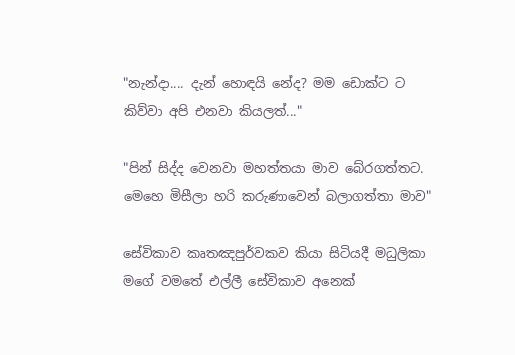"නැන්දා.... දැන් හොඳයි නේද? මම ඩොක්ට ට කිව්වා අපි එනවා කියලත්..."

"පින් සිද්ද වෙනවා මහත්තයා මාව බේරගත්තට. මෙහෙ මිසීලා හරි කරුණාවෙන් බලාගත්තා මාව"

සේවිකාව කෘතඤපුර්වකව කියා සිටියදී මධුලිකා මගේ වමතේ එල්ලී සේවිකාව අනෙක්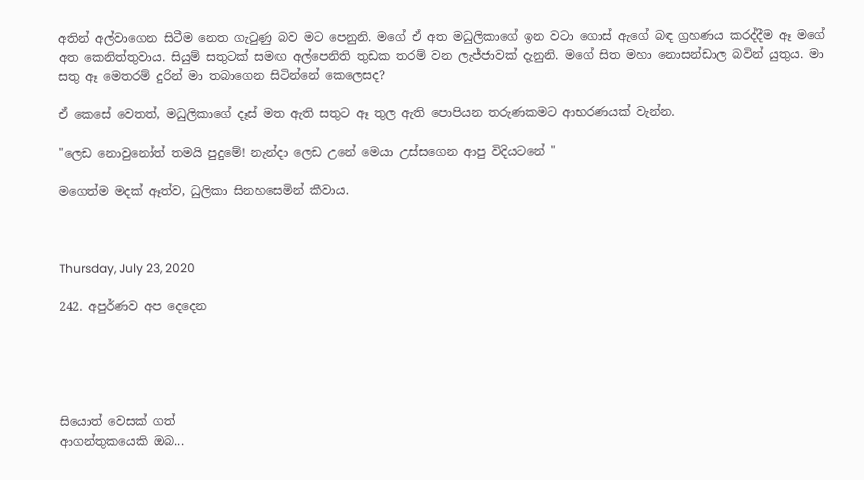අතින් අල්වාගෙන සිටීම නෙත ගැටුණු බව මට පෙනුනි. මගේ ඒ අත මධුලිකාගේ ඉන වටා ගොස් ඇගේ බඳ ග්‍රහණය කරද්දීම ඈ මගේ අත කෙනිත්තුවාය. සියුම් සතුටක් සමඟ අල්පෙනිති තුඩක තරම් වන ලැජ්ජාවක් දැනුනි. මගේ සිත මහා නොසන්ඩාල බවින් යුතුය. මා සතු ඈ මෙතරම් දුරින් මා තබාගෙන සිටින්නේ කෙලෙසද?

ඒ කෙසේ වෙතත්, මධුලිකාගේ දෑස් මත ඇති සතුට ඈ තුල ඇති පොපියන තරුණකමට ආභරණයක් වැන්න.

"ලෙඩ නොවුනෝත් තමයි පුදුමේ! නැන්දා ලෙඩ උනේ මෙයා උස්සගෙන ආපු විදියටනේ "

මගෙත්ම මදක් ඈත්ව, ධුලිකා සිනහසෙමින් කීවාය.



Thursday, July 23, 2020

242. අපුර්ණව අප දෙදෙන





සියොත් වෙසක් ගත්
ආගන්තුකයෙකි ඔබ...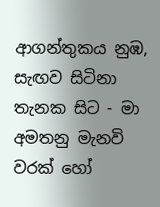ආගන්තුකය නුඹ,
සැඟව සිටිනා තැනක සිට - මා
අමතනු මැනවි වරක් හෝ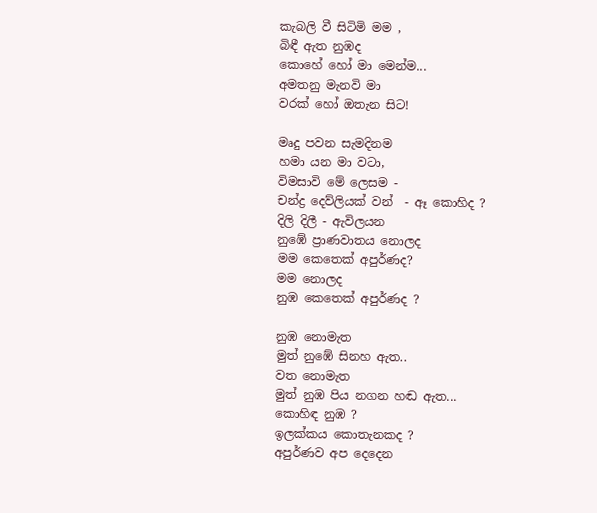කැබලි වී සිටිමි මම ,
බිඳී ඇත නුඹද
කොහේ හෝ මා මෙන්ම...
අමතනු මැනවි මා
වරක් හෝ ඔතැන සිට!

මෘදු පවන සැමදිනම
හමා යන මා වටා,
විමසාවි මේ ලෙසම -
චන්ද්‍ර දෙව්ලියක් වන්  - ඈ කොහිද ?
දිලි දිලී - ඇවිලයන
නුඹේ ප්‍රාණවාතය නොලද
මම කෙතෙක් අපුර්ණද?
මම නොලද
නුඹ කෙතෙක් අපුර්ණද ?

නුඹ නොමැත
මුත් නුඹේ සිනහ ඇත..
වත නොමැත
මුත් නුඹ පිය නගන හඬ ඇත...
කොහිඳ නුඹ ?
ඉලක්කය කොතැනකද ?
අපුර්ණව අප දෙදෙන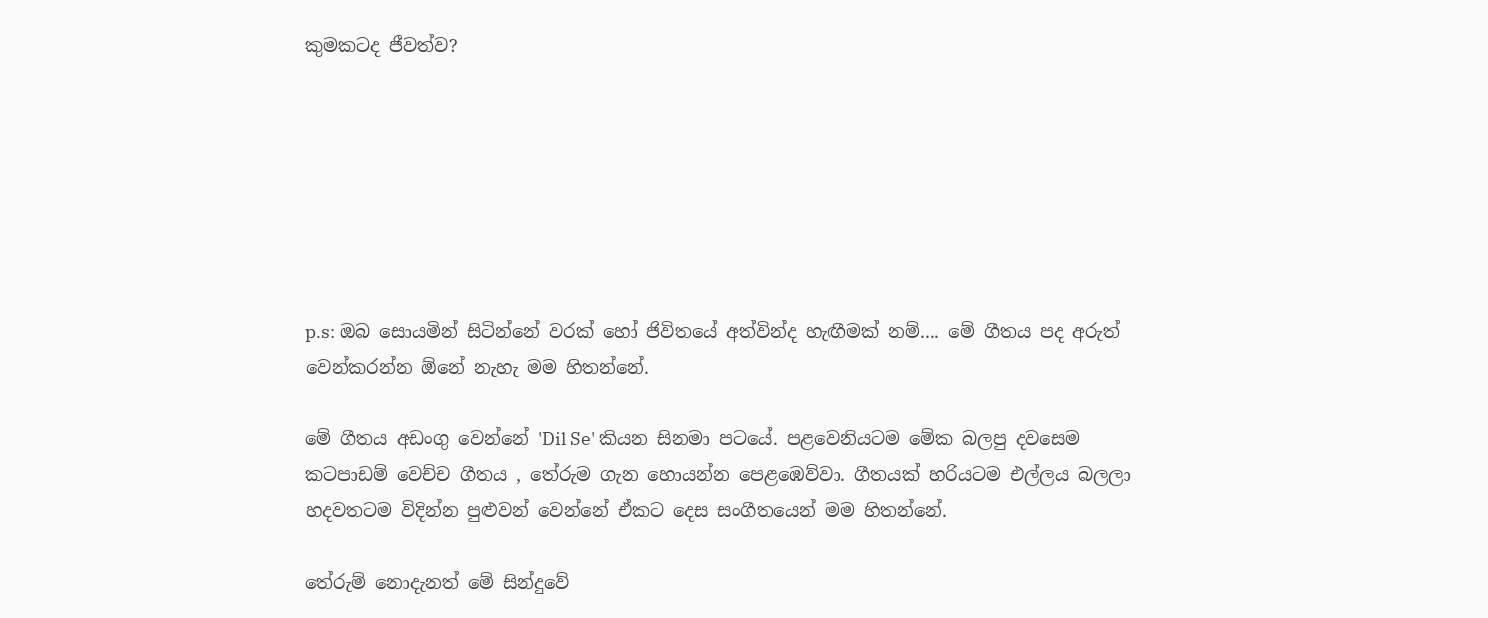කුමකටද ජීවත්ව?







p.s: ඔබ සොයමින් සිටින්නේ වරක් හෝ ජිවිතයේ අත්වින්ද හැඟීමක් නම්.... මේ ගීතය පද අරුත් වෙන්කරන්න ඕනේ නැහැ මම හිතන්නේ.

මේ ගීතය අඩංගු වෙන්නේ 'Dil Se' කියන සිනමා පටයේ. පළවෙනියටම මේක බලපු දවසෙම කටපාඩම් වෙච්ච ගීතය , තේරුම ගැන හොයන්න පෙළඹෙව්වා. ගීතයක් හරියටම එල්ලය බලලා හදවතටම විදින්න පුළුවන් වෙන්නේ ඒකට දෙස සංගීතයෙන් මම හිතන්නේ.

තේරුම් නොදැනත් මේ සින්දුවේ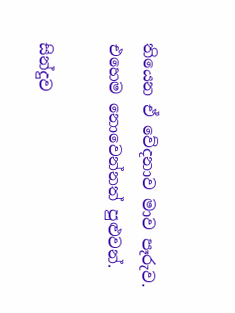තියෙන ඒ වේදනාව මාව පෑරුව. එහෙම නොවෙන්නත් පුළුවන්.

සින්දුව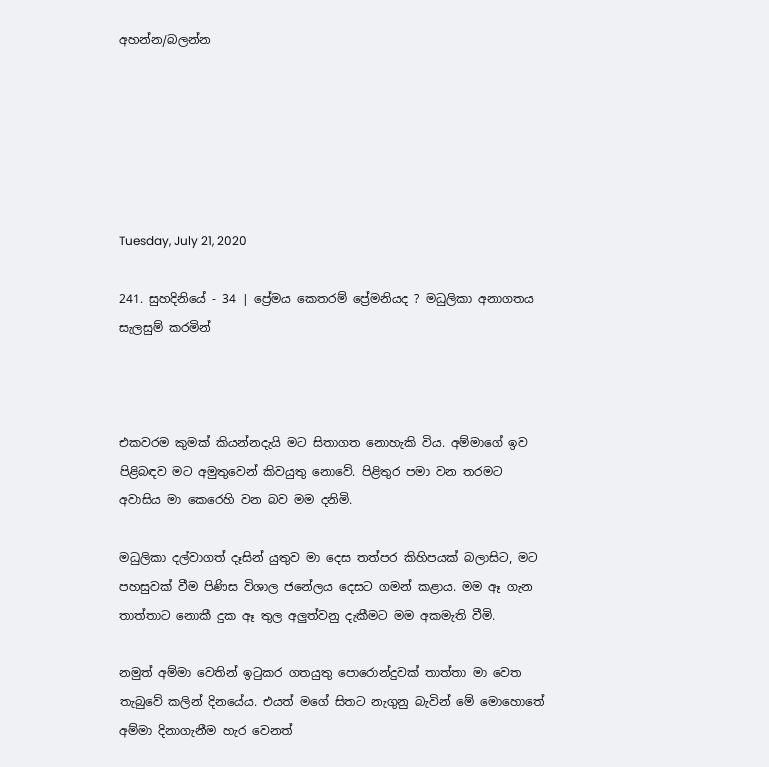අහන්න/බලන්න






Tuesday, July 21, 2020

241. සුහදිනියේ - 34 | ප්‍රේමය කෙතරම් ප්‍රේමනියද ? මධුලිකා අනාගතය සැලසුම් කරමින්



එකවරම කුමක් කියන්නදැයි මට සිතාගත නොහැකි විය. අම්මාගේ ඉව පිළිබඳව මට අමුතුවෙන් කිවයුතු නොවේ. පිළිතුර පමා වන තරමට අවාසිය මා කෙරෙහි වන බව මම දනිමි.

මධුලිකා දල්වාගත් දෑසින් යුතුව මා දෙස තත්පර කිහිපයක් බලාසිට, මට පහසුවක් වීම පිණිස විශාල ජනේලය දෙසට ගමන් කළාය. මම ඈ ගැන තාත්තාට නොකී දුක ඈ තුල අලුත්වනු දැකීමට මම අකමැති වීමි.

නමුත් අම්මා වෙතින් ඉටුකර ගතයුතු පොරොන්දුවක් තාත්තා මා වෙත තැබුවේ කලින් දිනයේය. එයත් මගේ සිතට නැගුනු බැවින් මේ මොහොතේ අම්මා දිනාගැනීම හැර වෙනත්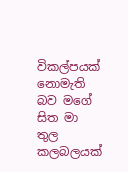විකල්පයක් නොමැති බව මගේ සිත මා තුල කලබලයක්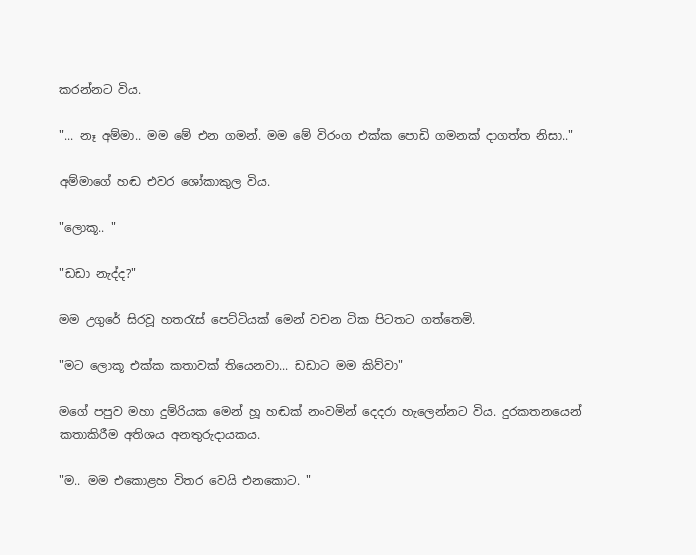කරන්නට විය.

"... නෑ අම්මා.. මම මේ එන ගමන්. මම මේ විරංග එක්ක පොඩි ගමනක් දාගත්ත නිසා.."

අම්මාගේ හඬ එවර ශෝකාකුල විය.

"ලොකූ.. "

"ඩඩා නැද්ද?"

මම උගුරේ සිරවූ හතරැස් පෙට්ටියක් මෙන් වචන ටික පිටතට ගත්තෙමි.

"මට ලොකූ එක්ක කතාවක් තියෙනවා... ඩඩාට මම කිව්වා"

මගේ පපුව මහා දුම්රියක මෙන් හූ හඬක් නංවමින් දෙදරා හැලෙන්නට විය. දුරකතනයෙන් කතාකිරීම අතිශය අනතුරුදායකය.

"ම.. මම එකොළහ විතර වෙයි එනකොට. "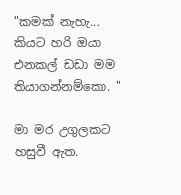"කමක් නැහැ... කියට හරි ඔයා එනකල් ඩඩා මම තියාගන්නම්කො. "

මා මර උගුලකට හසුවී ඇත.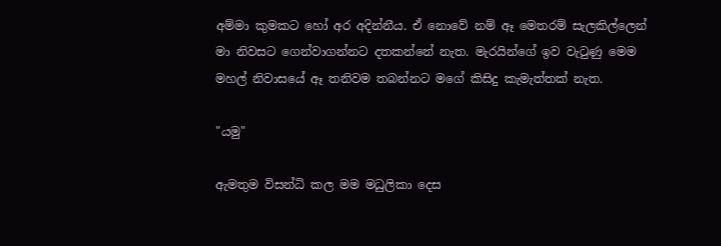අම්මා කුමකට හෝ අර අදින්නීය. ඒ නොවේ නම් ඈ මෙතරම් සැලකිල්ලෙන් මා නිවසට ගෙන්වාගන්නට දතකන්නේ නැත. මැරයින්ගේ ඉව වැටුණු මෙම මහල් නිවාසයේ ඈ තනිවම තබන්නට මගේ කිසිදු කැමැත්තක් නැත.

"යමු"

ඇමතුම විසන්ධි කල මම මධුලිකා දෙස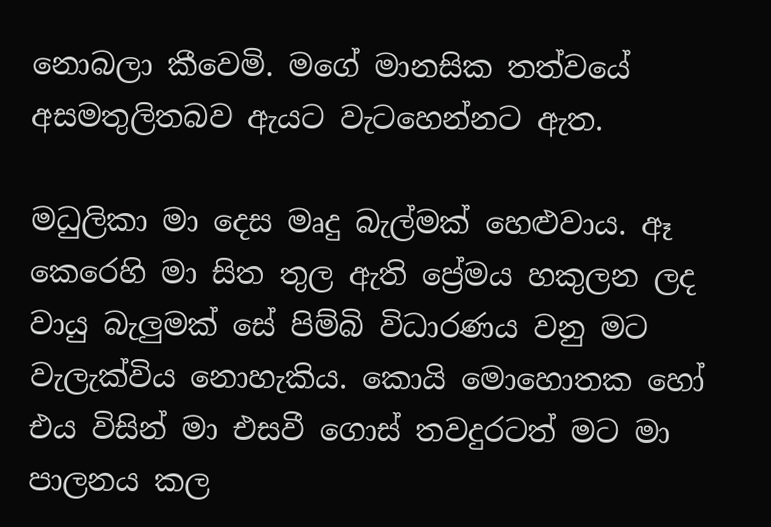නොබලා කීවෙමි. මගේ මානසික තත්වයේ අසමතුලිතබව ඇයට වැටහෙන්නට ඇත.

මධුලිකා මා දෙස මෘදු බැල්මක් හෙළුවාය. ඈ කෙරෙහි මා සිත තුල ඇති ප්‍රේමය හකුලන ලද වායු බැලුමක් සේ පිම්බි විධාරණය වනු මට වැලැක්විය නොහැකිය. කොයි මොහොතක හෝ එය විසින් මා එසවී ගොස් තවදුරටත් මට මා පාලනය කල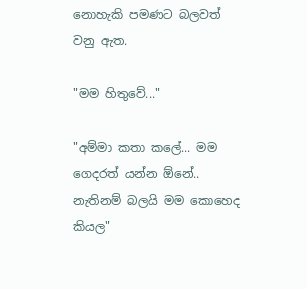නොහැකි පමණට බලවත් වනු ඇත.

"මම හිතුවේ..."

"අම්මා කතා කලේ... මම ගෙදරත් යන්න ඕනේ.. නැතිනම් බලයි මම කොහෙද කියල"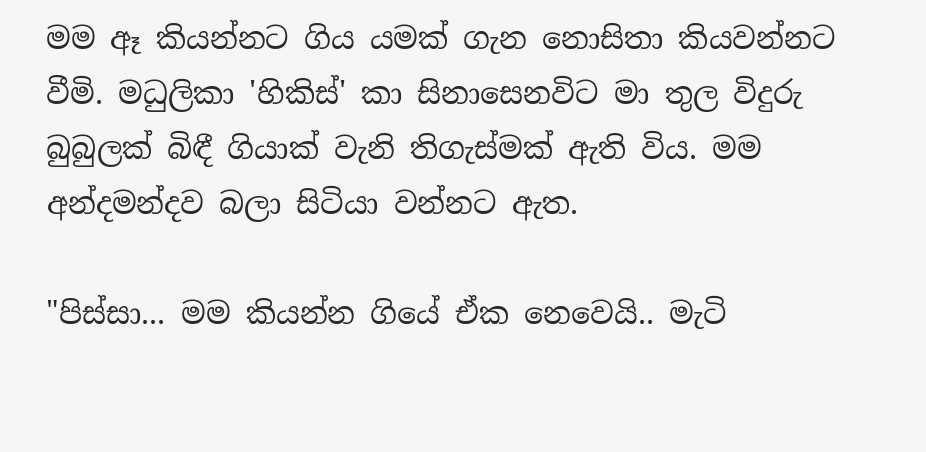මම ඈ කියන්නට ගිය යමක් ගැන නොසිතා කියවන්නට වීමි. මධුලිකා 'හිකිස්' කා සිනාසෙනවිට මා තුල විදුරු බුබුලක් බිඳී ගියාක් වැනි තිගැස්මක් ඇති විය. මම අන්දමන්දව බලා සිටියා වන්නට ඇත.

"පිස්සා... මම කියන්න ගියේ ඒක නෙවෙයි.. මැටි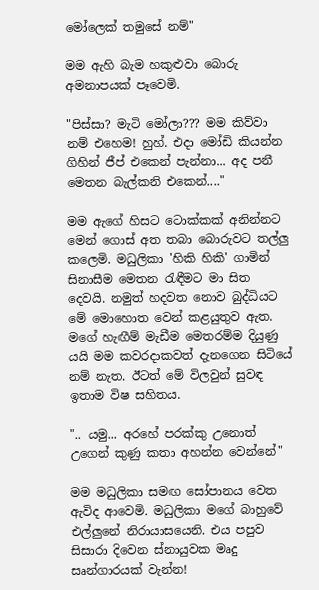මෝලෙක් තමුසේ නම්"

මම ඇහි බැම හකුළුවා බොරු අමනාපයක් පෑවෙමි.

"පිස්සා? මැටි මෝලා??? මම කිව්වා නම් එහෙම! හුහ්. එදා මෝඩි කියන්න ගිහින් ජීප් එකෙන් පැන්නා... අද පනී මෙතන බැල්කනි එකෙන්...."

මම ඇගේ හිසට ටොක්කක් අනින්නට මෙන් ගොස් අත තබා බොරුවට තල්ලු කලෙමි. මධුලිකා 'හිකි හිකි' ගාමින් සිනාසීම මෙතන රැඳීමට මා සිත දෙවයි. නමුත් හදවත නොව බුද්ධියට මේ මොහොත වෙන් කළයුතුව ඇත. මගේ හැඟීම් මැඩීම මෙතරම්ම දියුණු යයි මම කවරදාකවත් දැනගෙන සිටියේ නම් නැත. ඊටත් මේ විලවුන් සුවඳ ඉතාම විෂ සහිතය.

".. යමු... අරහේ පරක්කු උනොත් උගෙන් කුණු කතා අහන්න වෙන්නේ"

මම මධුලිකා සමඟ සෝපානය වෙත ඇවිද ආවෙමි. මධුලිකා මගේ බාහුවේ එල්ලුනේ නිරායාසයෙනි. එය පපුව සිසාරා දිවෙන ස්නායුවක මෘදු සෘන්ගාරයක් වැන්න!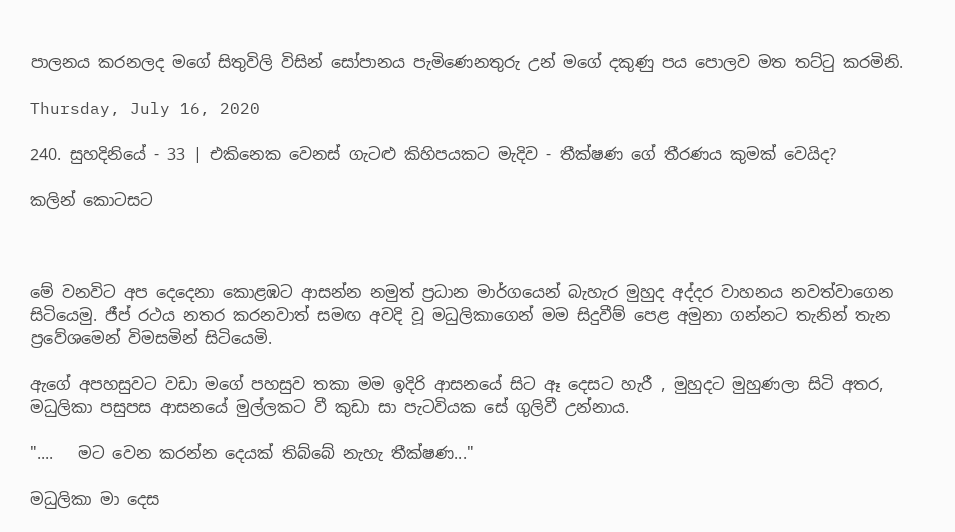පාලනය කරනලද මගේ සිතුවිලි විසින් සෝපානය පැමිණෙනතුරු උන් මගේ දකුණු පය පොලව මත තට්ටු කරමිනි.

Thursday, July 16, 2020

240. සුහදිනියේ - 33 | එකිනෙක වෙනස් ගැටළු කිහිපයකට මැදිව - තීක්ෂණ ගේ තීරණය කුමක් වෙයිද?

කලින් කොටසට



මේ වනවිට අප දෙදෙනා කොළඹට ආසන්න නමුත් ප්‍රධාන මාර්ගයෙන් බැහැර මුහුද අද්දර වාහනය නවත්වාගෙන සිටියෙමු. ජීප් රථය නතර කරනවාත් සමඟ අවදි වූ මධුලිකාගෙන් මම සිදුවීම් පෙළ අමුනා ගන්නට තැනින් තැන ප්‍රවේශමෙන් විමසමින් සිටියෙමි.

ඇගේ අපහසුවට වඩා මගේ පහසුව තකා මම ඉදිරි ආසනයේ සිට ඈ දෙසට හැරී , මුහුදට මුහුණලා සිටි අතර, මධුලිකා පසුපස ආසනයේ මුල්ලකට වී කුඩා සා පැටවියක සේ ගුලිවී උන්නාය.

"....   මට වෙන කරන්න දෙයක් තිබ්බේ නැහැ තීක්ෂණ..."

මධුලිකා මා දෙස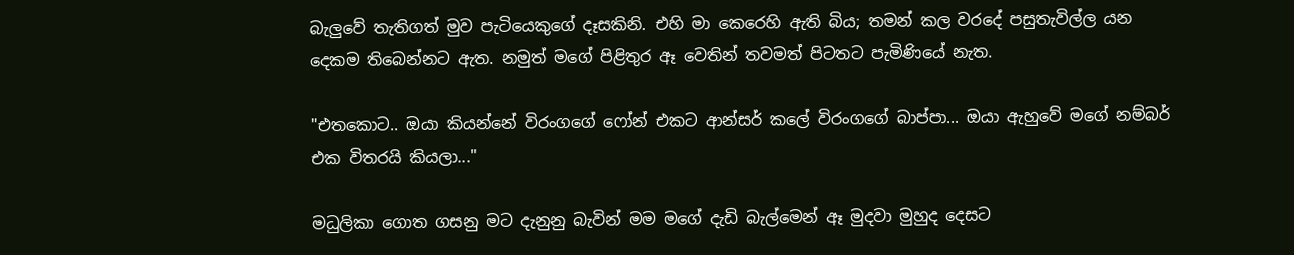බැලුවේ තැතිගත් මුව පැටියෙකුගේ දෑසකිනි. එහි මා කෙරෙහි ඇති බිය; තමන් කල වරදේ පසුතැවිල්ල යන දෙකම තිබෙන්නට ඇත. නමුත් මගේ පිළිතුර ඈ වෙතින් තවමත් පිටතට පැමිණියේ නැත.

"එතකොට.. ඔයා කියන්නේ විරංගගේ ෆෝන් එකට ආන්සර් කලේ විරංගගේ බාප්පා... ඔයා ඇහුවේ මගේ නම්බර් එක විතරයි කියලා..."

මධුලිකා ගොත ගසනු මට දැනුනු බැවින් මම මගේ දැඩි බැල්මෙන් ඈ මුදවා මුහුද දෙසට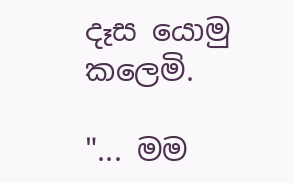දෑස යොමු කලෙමි.

"... මම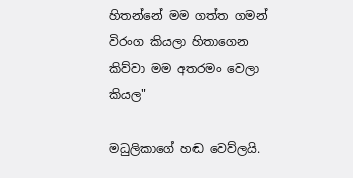හිතන්නේ මම ගත්ත ගමන් විරංග කියලා හිතාගෙන කිව්වා මම අතරමං වෙලා කියල"

මධුලිකාගේ හඬ වෙව්ලයි.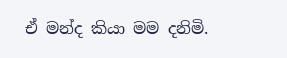ඒ මන්ද කියා මම දනිමි.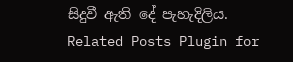සිදුවී ඇති දේ පැහැදිලිය.
Related Posts Plugin for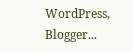WordPress, Blogger...